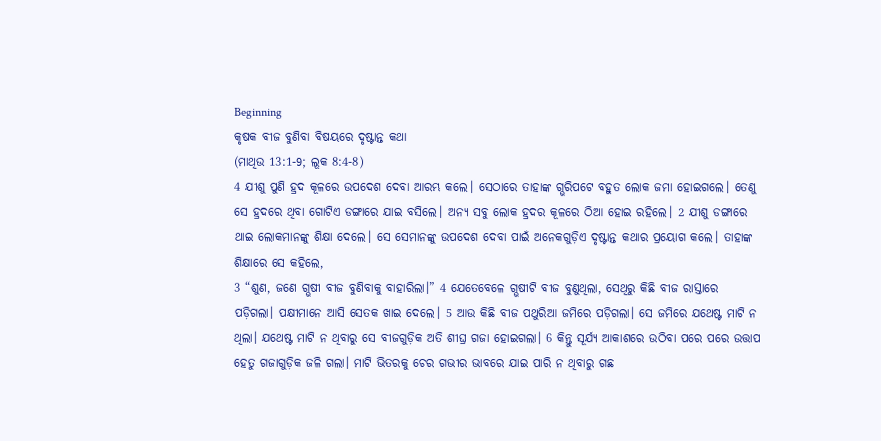Beginning
କୃଷକ ବୀଜ ବୁଣିବା ବିଷୟରେ ଦୃଷ୍ଟାନ୍ତ କଥା
(ମାଥିଉ 13:1-9; ଲୂକ 8:4-8)
4 ଯୀଶୁ ପୁଣି ହ୍ରଦ କୂଳରେ ଉପଦେଶ ଦେବା ଆରମ୍ଭ କଲେ। ସେଠାରେ ତାହାଙ୍କ ଗ୍ଭରିପଟେ ବହୁତ ଲୋକ ଜମା ହୋଇଗଲେ। ତେଣୁ ସେ ହ୍ରଦରେ ଥିବା ଗୋଟିଏ ଡଙ୍ଗାରେ ଯାଇ ବସିଲେ। ଅନ୍ୟ ସବୁ ଲୋକ ହ୍ରଦର କୂଳରେ ଠିଆ ହୋଇ ରହିଲେ। 2 ଯୀଶୁ ଡଙ୍ଗାରେ ଥାଇ ଲୋକମାନଙ୍କୁ ଶିକ୍ଷା ଦେଲେ। ସେ ସେମାନଙ୍କୁ ଉପଦେଶ ଦେବା ପାଇଁ ଅନେକଗୁଡ଼ିଏ ଦୃଷ୍ଟାନ୍ତ କଥାର ପ୍ରୟୋଗ କଲେ। ତାହାଙ୍କ ଶିକ୍ଷାରେ ସେ କହିଲେ,
3 “ଶୁଣ, ଜଣେ ଗ୍ଭଷୀ ବୀଜ ବୁଣିବାକୁ ବାହାରିଲା।” 4 ଯେତେବେଳେ ଗ୍ଭଷୀଟି ବୀଜ ବୁଣୁଥିଲା, ସେଥିରୁ କିଛି ବୀଜ ରାସ୍ତାରେ ପଡ଼ିଗଲା। ପକ୍ଷୀମାନେ ଆସି ସେତକ ଖାଇ ଦେଲେ। 5 ଆଉ କିଛି ବୀଜ ପଥୁରିଆ ଜମିରେ ପଡ଼ିଗଲା। ସେ ଜମିରେ ଯଥେଷ୍ଟ ମାଟି ନ ଥିଲା। ଯଥେଷ୍ଟ ମାଟି ନ ଥିବାରୁ ସେ ବୀଜଗୁଡ଼ିକ ଅତି ଶୀଘ୍ର ଗଜା ହୋଇଗଲା। 6 କିନ୍ତୁ ସୂର୍ଯ୍ୟ ଆକାଶରେ ଉଠିବା ପରେ ପରେ ଉତ୍ତାପ ହେତୁ ଗଜାଗୁଡ଼ିକ ଜଳି ଗଲା। ମାଟି ଭିତରକୁ ଚେର ଗଭୀର ଭାବରେ ଯାଇ ପାରି ନ ଥିବାରୁ ଗଛ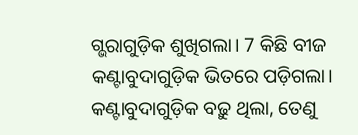ଗ୍ଭରାଗୁଡ଼ିକ ଶୁଖିଗଲା। 7 କିଛି ବୀଜ କଣ୍ଟାବୁଦାଗୁଡ଼ିକ ଭିତରେ ପଡ଼ିଗଲା। କଣ୍ଟାବୁଦାଗୁଡ଼ିକ ବଢ଼ୁ ଥିଲା, ତେଣୁ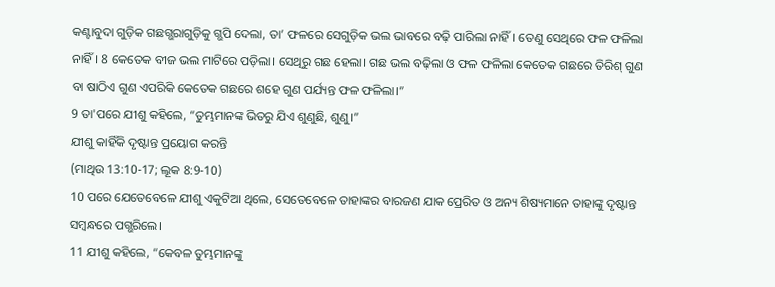କଣ୍ଟାବୁଦା ଗୁଡ଼ିକ ଗଛଗ୍ଭରାଗୁଡ଼ିକୁ ଗ୍ଭପି ଦେଲା, ତା’ ଫଳରେ ସେଗୁଡ଼ିକ ଭଲ ଭାବରେ ବଢ଼ି ପାରିଲା ନାହିଁ। ତେଣୁ ସେଥିରେ ଫଳ ଫଳିଲା ନାହିଁ। 8 କେତେକ ବୀଜ ଭଲ ମାଟିରେ ପଡ଼ିଲା। ସେଥିରୁ ଗଛ ହେଲା। ଗଛ ଭଲ ବଢ଼ିଲା ଓ ଫଳ ଫଳିଲା କେତେକ ଗଛରେ ତିରିଶ୍ ଗୁଣ ବା ଷାଠିଏ ଗୁଣ ଏପରିକି କେତେକ ଗଛରେ ଶହେ ଗୁଣ ପର୍ଯ୍ୟନ୍ତ ଫଳ ଫଳିଲା।”
9 ତା'ପରେ ଯୀଶୁ କହିଲେ, “ତୁମ୍ଭମାନଙ୍କ ଭିତରୁ ଯିଏ ଶୁଣୁଛି, ଶୁଣୁ।”
ଯୀଶୁ କାହିଁକି ଦୃଷ୍ଟାନ୍ତ ପ୍ରୟୋଗ କରନ୍ତି
(ମାଥିଉ 13:10-17; ଲୂକ 8:9-10)
10 ପରେ ଯେତେବେଳେ ଯୀଶୁ ଏକୁଟିଆ ଥିଲେ, ସେତେବେଳେ ତାହାଙ୍କର ବାରଜଣ ଯାକ ପ୍ରେରିତ ଓ ଅନ୍ୟ ଶିଷ୍ୟମାନେ ତାହାଙ୍କୁ ଦୃଷ୍ଟାନ୍ତ ସମ୍ବନ୍ଧରେ ପଗ୍ଭରିଲେ।
11 ଯୀଶୁ କହିଲେ, “କେବଳ ତୁମ୍ଭମାନଙ୍କୁ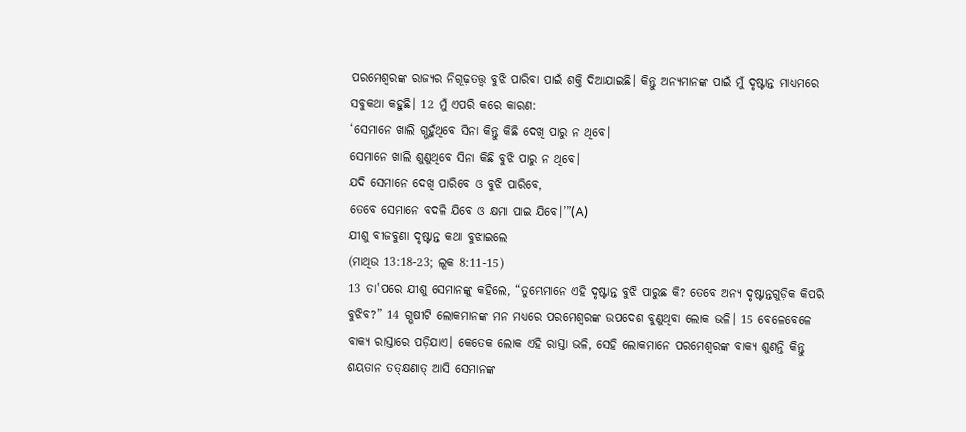ପରମେଶ୍ୱରଙ୍କ ରାଜ୍ୟର ନିଗୂଢ଼ତତ୍ତ୍ୱ ବୁଝି ପାରିବା ପାଇଁ ଶକ୍ତି ଦିଆଯାଇଛି। କିନ୍ତୁ ଅନ୍ୟମାନଙ୍କ ପାଇଁ ମୁଁ ଦୃଷ୍ଟାନ୍ତ ମାଧ୍ୟମରେ ସବୁକଥା କହୁଛି। 12 ମୁଁ ଏପରି କରେ କାରଣ:
‘ସେମାନେ ଖାଲି ଗ୍ଭହୁଁଥିବେ ସିନା କିନ୍ତୁ କିଛି ଦେଖି ପାରୁ ନ ଥିବେ।
ସେମାନେ ଖାଲି ଶୁଣୁଥିବେ ସିନା କିଛି ବୁଝି ପାରୁ ନ ଥିବେ।
ଯଦି ସେମାନେ ଦେଖି ପାରିବେ ଓ ବୁଝି ପାରିବେ,
ତେବେ ସେମାନେ ବଦଳି ଯିବେ ଓ କ୍ଷମା ପାଇ ଯିବେ।’”(A)
ଯୀଶୁ ବୀଜବୁଣା ଦୃଷ୍ଟାନ୍ତ କଥା ବୁଝାଇଲେ
(ମାଥିଉ 13:18-23; ଲୂକ 8:11-15)
13 ତା'ପରେ ଯୀଶୁ ସେମାନଙ୍କୁ କହିଲେ, “ତୁମ୍ଭେମାନେ ଏହି ଦୃଷ୍ଟାନ୍ତ ବୁଝି ପାରୁଛ କି? ତେବେ ଅନ୍ୟ ଦୃଷ୍ଟାନ୍ତଗୁଡ଼ିକ କିପରି ବୁଝିବ?” 14 ଗ୍ଭଷୀଟି ଲୋକମାନଙ୍କ ମନ ମଧ୍ୟରେ ପରମେଶ୍ୱରଙ୍କ ଉପଦେଶ ବୁଣୁଥିବା ଲୋକ ଭଳି। 15 ବେଳେବେଳେ ବାକ୍ୟ ରାସ୍ତାରେ ପଡ଼ିଯାଏ। କେତେକ ଲୋକ ଏହି ରାସ୍ତା ଭଳି, ସେହି ଲୋକମାନେ ପରମେଶ୍ୱରଙ୍କ ବାକ୍ୟ ଶୁଣନ୍ତି କିନ୍ତୁ ଶୟତାନ ତତ୍କ୍ଷଣାତ୍ ଆସି ସେମାନଙ୍କ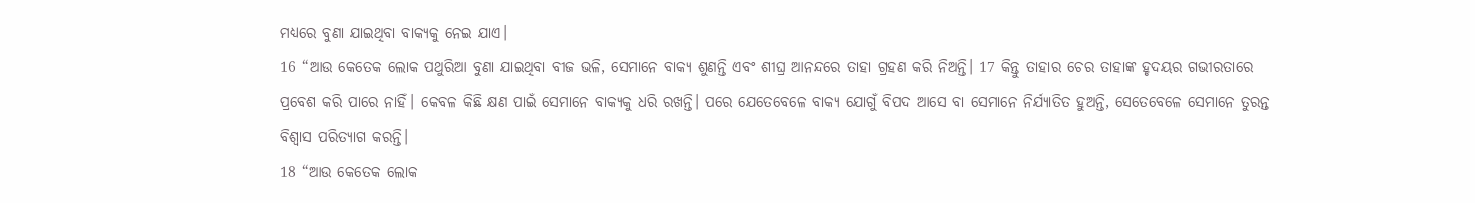ମଧ୍ୟରେ ବୁଣା ଯାଇଥିବା ବାକ୍ୟକୁ ନେଇ ଯାଏ।
16 “ଆଉ କେତେକ ଲୋକ ପଥୁରିଆ ବୁଣା ଯାଇଥିବା ବୀଜ ଭଳି, ସେମାନେ ବାକ୍ୟ ଶୁଣନ୍ତି ଏବଂ ଶୀଘ୍ର ଆନନ୍ଦରେ ତାହା ଗ୍ରହଣ କରି ନିଅନ୍ତି। 17 କିନ୍ତୁ ତାହାର ଚେର ତାହାଙ୍କ ହୃଦୟର ଗଭୀରତାରେ ପ୍ରବେଶ କରି ପାରେ ନାହିଁ। କେବଳ କିଛି କ୍ଷଣ ପାଇଁ ସେମାନେ ବାକ୍ୟକୁ ଧରି ରଖନ୍ତି। ପରେ ଯେତେବେଳେ ବାକ୍ୟ ଯୋଗୁଁ ବିପଦ ଆସେ ବା ସେମାନେ ନିର୍ଯ୍ୟାତିତ ହୁଅନ୍ତି, ସେତେବେଳେ ସେମାନେ ତୁରନ୍ତ ବିଶ୍ୱାସ ପରିତ୍ୟାଗ କରନ୍ତି।
18 “ଆଉ କେତେକ ଲୋକ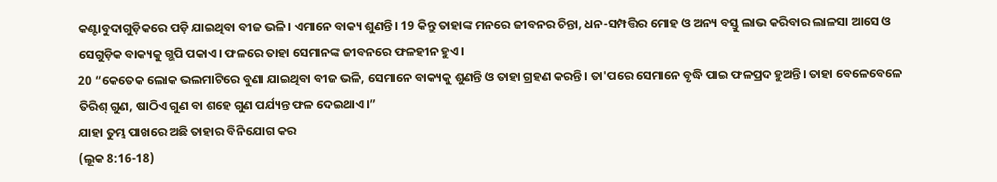କଣ୍ଟାବୁଦାଗୁଡ଼ିକରେ ପଡ଼ି ଯାଇଥିବା ବୀଜ ଭଳି। ଏମାନେ ବାକ୍ୟ ଶୁଣନ୍ତି। 19 କିନ୍ତୁ ତାହାଙ୍କ ମନରେ ଜୀବନର ଚିନ୍ତା, ଧନ-ସମ୍ପତ୍ତିର ମୋହ ଓ ଅନ୍ୟ ବସ୍ତୁ ଲାଭ କରିବାର ଲାଳସା ଆସେ ଓ ସେଗୁଡ଼ିକ ବାକ୍ୟକୁ ଗ୍ଭପି ପକାଏ। ଫଳରେ ତାହା ସେମାନଙ୍କ ଜୀବନରେ ଫଳହୀନ ହୁଏ।
20 “କେତେକ ଲୋକ ଭଲମାଟିରେ ବୁଣା ଯାଇଥିବା ବୀଜ ଭଳି, ସେମାନେ ବାକ୍ୟକୁ ଶୁଣନ୍ତି ଓ ତାହା ଗ୍ରହଣ କରନ୍ତି। ତା'ପରେ ସେମାନେ ବୃଦ୍ଧି ପାଇ ଫଳପ୍ରଦ ହୁଅନ୍ତି। ତାହା ବେଳେବେଳେ ତିରିଶ୍ ଗୁଣ, ଷାଠିଏ ଗୁଣ ବା ଶହେ ଗୁଣ ପର୍ଯ୍ୟନ୍ତ ଫଳ ଦେଇଥାଏ।”
ଯାହା ତୁମ୍ଭ ପାଖରେ ଅଛି ତାହାର ବିନିଯୋଗ କର
(ଲୂକ 8:16-18)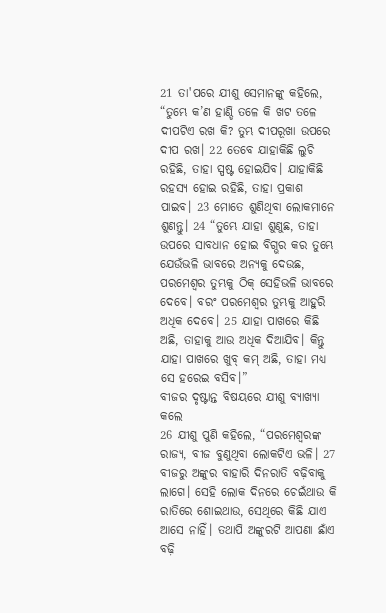21 ତା'ପରେ ଯୀଶୁ ସେମାନଙ୍କୁ କହିଲେ, “ତୁମ୍ଭେ କ’ଣ ହାଣ୍ଡି ତଳେ କି ଖଟ ତଳେ ଦୀପଟିଏ ରଖ କି? ତୁମ୍ଭ ଦୀପରୂଖା ଉପରେ ଦୀପ ରଖ। 22 ତେବେ ଯାହାକିଛି ଲୁଚି ରହିଛି, ତାହା ସ୍ପଷ୍ଟ ହୋଇଯିବ। ଯାହାକିଛି ରହସ୍ୟ ହୋଇ ରହିଛି, ତାହା ପ୍ରକାଶ ପାଇବ। 23 ମୋତେ ଶୁଣିଥିବା ଲୋକମାନେ ଶୁଣନ୍ତୁ। 24 “ତୁମ୍ଭେ ଯାହା ଶୁଣୁଛ, ତାହା ଉପରେ ସାବଧାନ ହୋଇ ବିଗ୍ଭର କର ତୁମ୍ଭେ ଯେଉଁଭଳି ଭାବରେ ଅନ୍ୟକୁ ଦେଉଛ, ପରମେଶ୍ୱର ତୁମ୍ଭକୁ ଠିକ୍ ସେହିଭଳି ଭାବରେ ଦେବେ। ବରଂ ପରମେଶ୍ୱର ତୁମ୍ଭକୁ ଆହୁରି ଅଧିକ ଦେବେ। 25 ଯାହା ପାଖରେ କିଛି ଅଛି, ତାହାକୁ ଆଉ ଅଧିକ ଦିଆଯିବ। କିନ୍ତୁ ଯାହା ପାଖରେ ଖୁବ୍ କମ୍ ଅଛି, ତାହା ମଧ୍ୟ ସେ ହରେଇ ବସିବ।”
ବୀଜର ଦୃଷ୍ଟାନ୍ତ ବିଷୟରେ ଯୀଶୁ ବ୍ୟାଖ୍ୟା କଲେ
26 ଯୀଶୁ ପୁଣି କହିଲେ, “ପରମେଶ୍ୱରଙ୍କ ରାଜ୍ୟ, ବୀଜ ବୁଣୁଥିବା ଲୋକଟିଏ ଭଳି। 27 ବୀଜରୁ ଅଙ୍କୁର ବାହାରି ଦିନରାତି ବଢ଼ିବାକୁ ଲାଗେ। ସେହି ଲୋକ ଦିନରେ ଚେଇଁଥାଉ କି ରାତିରେ ଶୋଇଥାଉ, ସେଥିରେ କିଛି ଯାଏ ଆସେ ନାହିଁ। ତଥାପି ଅଙ୍କୁରଟି ଆପଣା ଛାଁଏ ବଢ଼ି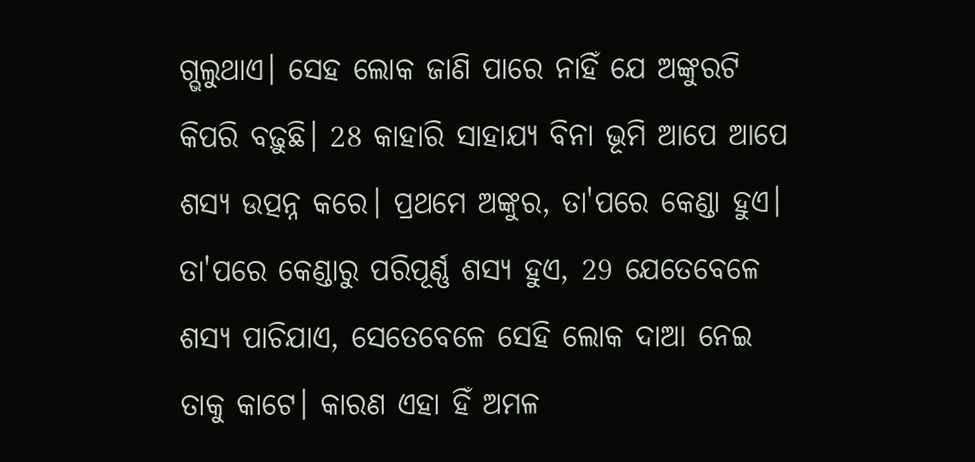ଗ୍ଭଲୁଥାଏ। ସେହ ଲୋକ ଜାଣି ପାରେ ନାହିଁ ଯେ ଅଙ୍କୁରଟି କିପରି ବଢ଼ୁଛି। 28 କାହାରି ସାହାଯ୍ୟ ବିନା ଭୂମି ଆପେ ଆପେ ଶସ୍ୟ ଉତ୍ପନ୍ନ କରେ। ପ୍ରଥମେ ଅଙ୍କୁର, ତା'ପରେ କେଣ୍ଡା ହୁଏ। ତା'ପରେ କେଣ୍ଡାରୁ ପରିପୂର୍ଣ୍ଣ ଶସ୍ୟ ହୁଏ, 29 ଯେତେବେଳେ ଶସ୍ୟ ପାଚିଯାଏ, ସେତେବେଳେ ସେହି ଲୋକ ଦାଆ ନେଇ ତାକୁ କାଟେ। କାରଣ ଏହା ହିଁ ଅମଳ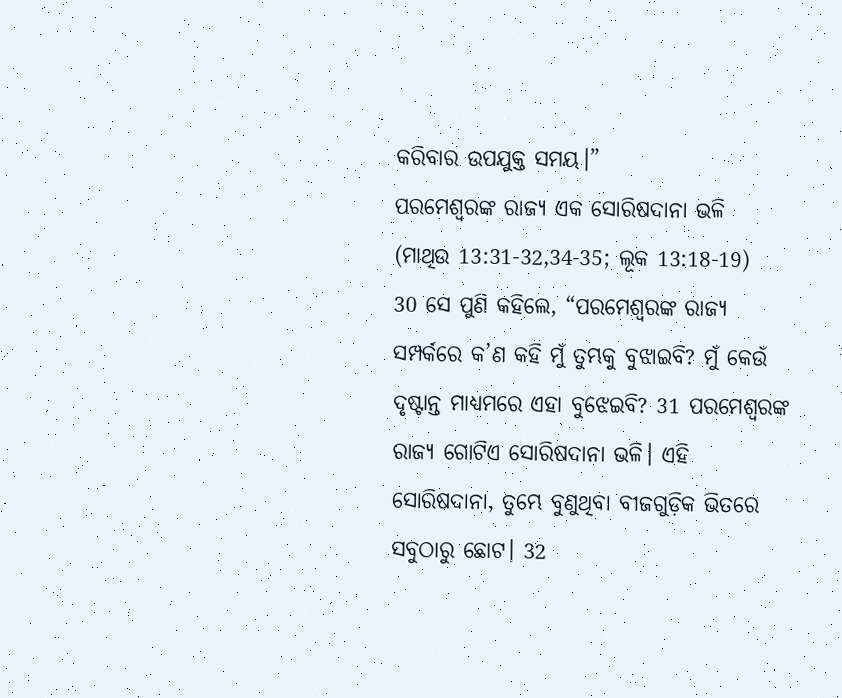କରିବାର ଉପଯୁକ୍ତ ସମୟ।”
ପରମେଶ୍ୱରଙ୍କ ରାଜ୍ୟ ଏକ ସୋରିଷଦାନା ଭଳି
(ମାଥିଉ 13:31-32,34-35; ଲୂକ 13:18-19)
30 ସେ ପୁଣି କହିଲେ, “ପରମେଶ୍ୱରଙ୍କ ରାଜ୍ୟ ସମ୍ପର୍କରେ କ’ଣ କହି ମୁଁ ତୁମ୍ଭକୁ ବୁଝାଇବି? ମୁଁ କେଉଁ ଦୃଷ୍ଟାନ୍ତ ମାଧ୍ୟମରେ ଏହା ବୁଝେଇବି? 31 ପରମେଶ୍ୱରଙ୍କ ରାଜ୍ୟ ଗୋଟିଏ ସୋରିଷଦାନା ଭଳି। ଏହି ସୋରିଷଦାନା, ତୁମ୍ଭେ ବୁଣୁଥିବା ବୀଜଗୁଡ଼ିକ ଭିତରେ ସବୁଠାରୁ ଛୋଟ। 32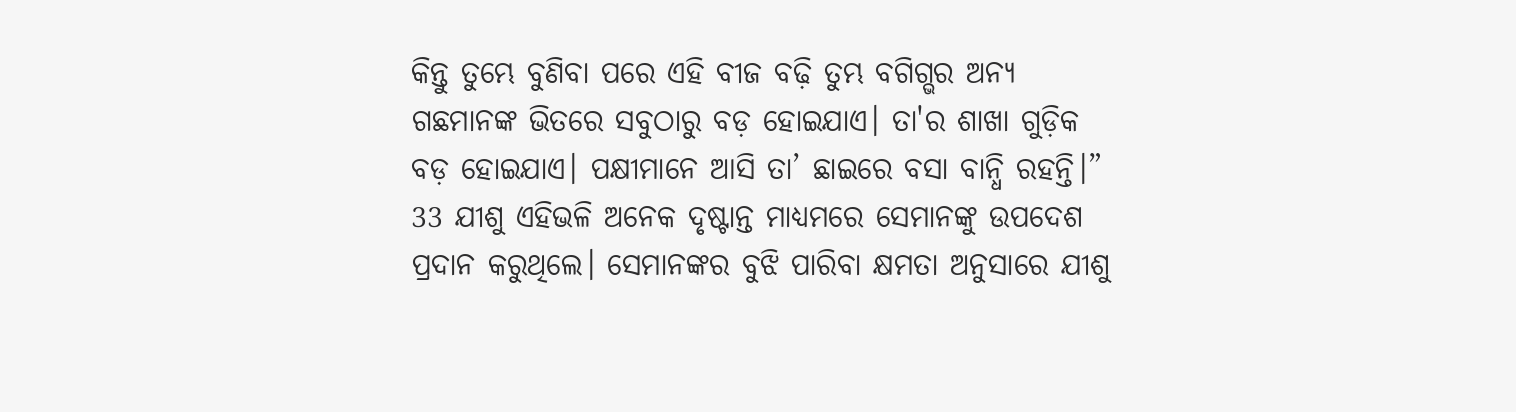କିନ୍ତୁ ତୁମ୍ଭେ ବୁଣିବା ପରେ ଏହି ବୀଜ ବଢ଼ି ତୁମ୍ଭ ବଗିଗ୍ଭର ଅନ୍ୟ ଗଛମାନଙ୍କ ଭିତରେ ସବୁଠାରୁ ବଡ଼ ହୋଇଯାଏ। ତା'ର ଶାଖା ଗୁଡ଼ିକ ବଡ଼ ହୋଇଯାଏ। ପକ୍ଷୀମାନେ ଆସି ତା’ ଛାଇରେ ବସା ବାନ୍ଧି ରହନ୍ତି।”
33 ଯୀଶୁ ଏହିଭଳି ଅନେକ ଦୃଷ୍ଟାନ୍ତ ମାଧ୍ୟମରେ ସେମାନଙ୍କୁ ଉପଦେଶ ପ୍ରଦାନ କରୁଥିଲେ। ସେମାନଙ୍କର ବୁଝି ପାରିବା କ୍ଷମତା ଅନୁସାରେ ଯୀଶୁ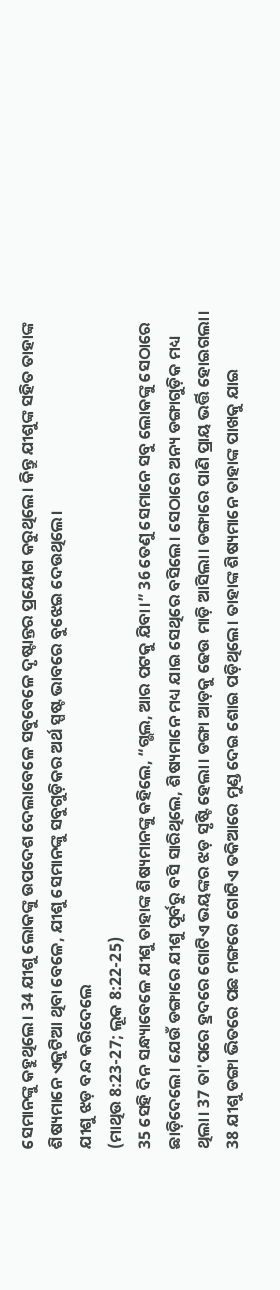ସେମାନଙ୍କୁ କହୁଥିଲେ। 34 ଯୀଶୁ ଲୋକଙ୍କୁ ଉପଦେଶ ଦେଲାବେଳେ ସବୁବେଳେ ଦୃଷ୍ଟାନ୍ତର ପ୍ରୟୋଗ କରୁଥିଲେ। କିନ୍ତୁ ଯୀଶୁଙ୍କ ସହିତ ତାହାଙ୍କ ଶିଷ୍ୟମାନେ ଏକୁଟିଆ ଥିବା ବେଳେ, ଯୀଶୁ ସେମାନଙ୍କୁ ସବୁଗୁଡ଼ିକର ଅର୍ଥ ସ୍ପଷ୍ଟ ଭାବରେ ବୁଝେଇ ଦେଉଥିଲେ।
ଯୀଶୁ ଝଡ଼ ବନ୍ଦ କରିଦେଲେ
(ମାଥିଉ 8:23-27; ଲୂକ 8:22-25)
35 ସେହି ଦିନ ସନ୍ଧ୍ୟାବେଳେ ଯୀଶୁ ତାହାଙ୍କ ଶିଷ୍ୟମାନଙ୍କୁ କହିଲେ, “ଗ୍ଭଲ, ଆର ପଟକୁ ଯିବା।” 36 ତେଣୁ ସେମାନେ ସବୁ ଲୋକଙ୍କୁ ସେଠାରେ ଛାଡ଼ିଦେଲେ। ଯେଉଁ ଡଙ୍ଗାରେ ଯୀଶୁ ପୂର୍ବରୁ ବସି ସାରିଥିଲେ, ଶିଷ୍ୟମାନେ ମଧ୍ୟ ଯାଇ ସେଥିରେ ବସିଲେ। ସେଠାରେ ଅନ୍ୟ ଡଙ୍ଗାଗୁଡ଼ିକ ମଧ୍ୟ ଥିଲା। 37 ତା'ପରେ ହ୍ରଦରେ ଗୋଟିଏ ଭୟଙ୍କର ଝଡ଼ ସୃଷ୍ଟି ହେଲା। ଡଙ୍ଗା ଆଡ଼କୁ ଢେଉ ମାଡ଼ି ଆସିଲା। ଡଙ୍ଗାରେ ପାଣି ପ୍ରାୟ ଭର୍ତ୍ତି ହୋଇଗଲା। 38 ଯୀଶୁ ଡଙ୍ଗା ଭିତରେ ପଛ ମଙ୍ଗରେ ଗୋଟିଏ ତକିଆରେ ମୁଣ୍ଡ ଦେଇ ଶୋଇ ପଡ଼ିଥିଲେ। ତାହାଙ୍କ ଶିଷ୍ୟମାନେ ତାହାଙ୍କ ପାଖକୁ ଯାଇ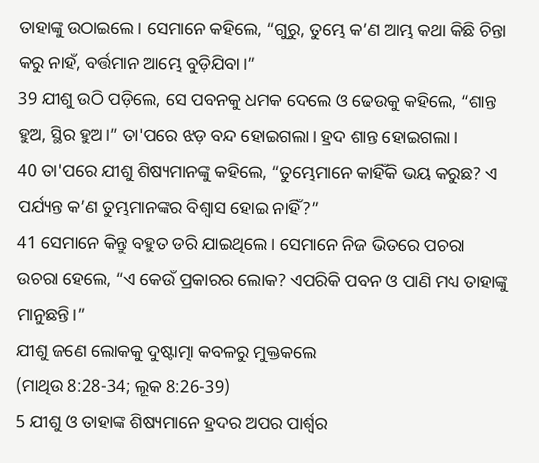ତାହାଙ୍କୁ ଉଠାଇଲେ। ସେମାନେ କହିଲେ, “ଗୁରୁ, ତୁମ୍ଭେ କ’ଣ ଆମ୍ଭ କଥା କିଛି ଚିନ୍ତା କରୁ ନାହଁ, ବର୍ତ୍ତମାନ ଆମ୍ଭେ ବୁଡ଼ିଯିବା।”
39 ଯୀଶୁ ଉଠି ପଡ଼ିଲେ, ସେ ପବନକୁ ଧମକ ଦେଲେ ଓ ଢେଉକୁ କହିଲେ, “ଶାନ୍ତ ହୁଅ, ସ୍ଥିର ହୁଅ।” ତା'ପରେ ଝଡ଼ ବନ୍ଦ ହୋଇଗଲା। ହ୍ରଦ ଶାନ୍ତ ହୋଇଗଲା।
40 ତା'ପରେ ଯୀଶୁ ଶିଷ୍ୟମାନଙ୍କୁ କହିଲେ, “ତୁମ୍ଭେମାନେ କାହିଁକି ଭୟ କରୁଛ? ଏ ପର୍ଯ୍ୟନ୍ତ କ’ଣ ତୁମ୍ଭମାନଙ୍କର ବିଶ୍ୱାସ ହୋଇ ନାହିଁ?”
41 ସେମାନେ କିନ୍ତୁ ବହୁତ ଡରି ଯାଇଥିଲେ। ସେମାନେ ନିଜ ଭିତରେ ପଚରା ଉଚରା ହେଲେ, “ଏ କେଉଁ ପ୍ରକାରର ଲୋକ? ଏପରିକି ପବନ ଓ ପାଣି ମଧ୍ୟ ତାହାଙ୍କୁ ମାନୁଛନ୍ତି।”
ଯୀଶୁ ଜଣେ ଲୋକକୁ ଦୁଷ୍ଟାତ୍ମା କବଳରୁ ମୁକ୍ତକଲେ
(ମାଥିଉ 8:28-34; ଲୂକ 8:26-39)
5 ଯୀଶୁ ଓ ତାହାଙ୍କ ଶିଷ୍ୟମାନେ ହ୍ରଦର ଅପର ପାର୍ଶ୍ୱର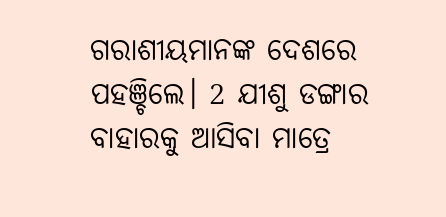ଗରାଶୀୟମାନଙ୍କ ଦେଶରେ ପହଞ୍ଚିଲେ। 2 ଯୀଶୁ ଡଙ୍ଗାର ବାହାରକୁ ଆସିବା ମାତ୍ରେ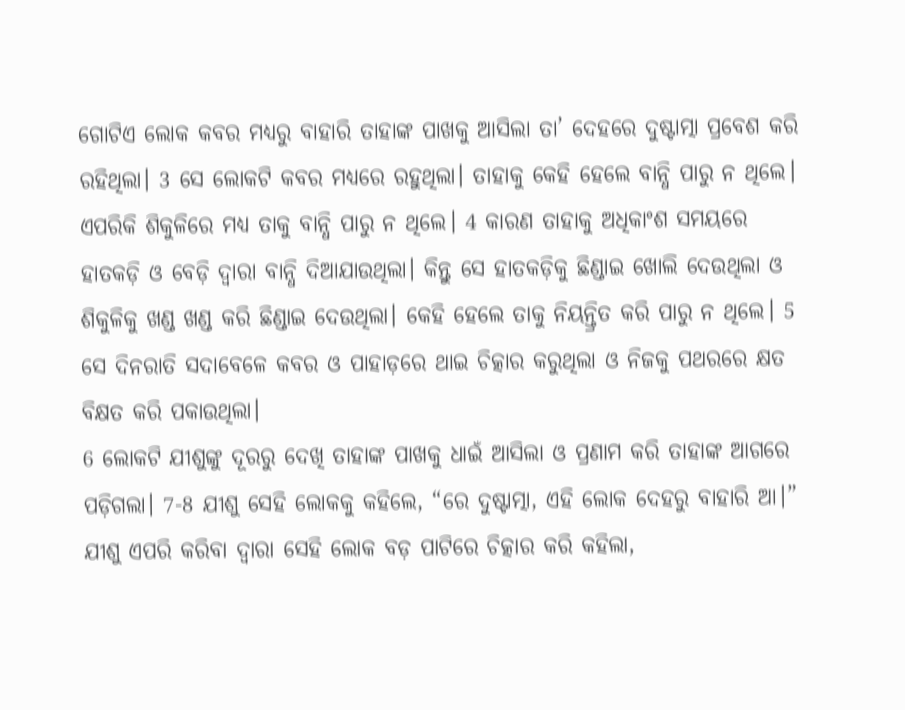ଗୋଟିଏ ଲୋକ କବର ମଧ୍ୟରୁ ବାହାରି ତାହାଙ୍କ ପାଖକୁ ଆସିଲା ତା’ ଦେହରେ ଦୁଷ୍ଟାତ୍ମା ପ୍ରବେଶ କରି ରହିଥିଲା। 3 ସେ ଲୋକଟି କବର ମଧ୍ୟରେ ରହୁଥିଲା। ତାହାକୁ କେହି ହେଲେ ବାନ୍ଧି ପାରୁ ନ ଥିଲେ। ଏପରିକି ଶିକୁଳିରେ ମଧ୍ୟ ତାକୁ ବାନ୍ଧି ପାରୁ ନ ଥିଲେ। 4 କାରଣ ତାହାକୁ ଅଧିକାଂଶ ସମୟରେ ହାତକଡ଼ି ଓ ବେଡ଼ି ଦ୍ୱାରା ବାନ୍ଧି ଦିଆଯାଉଥିଲା। କିନ୍ତୁ ସେ ହାତକଡ଼ିକୁ ଛିଣ୍ଡାଇ ଖୋଲି ଦେଉଥିଲା ଓ ଶିକୁଳିକୁ ଖଣ୍ଡ ଖଣ୍ଡ କରି ଛିଣ୍ଡାଇ ଦେଉଥିଲା। କେହି ହେଲେ ତାକୁ ନିୟନ୍ତ୍ରିତ କରି ପାରୁ ନ ଥିଲେ। 5 ସେ ଦିନରାତି ସଦାବେଳେ କବର ଓ ପାହାଡ଼ରେ ଥାଇ ଚିତ୍କାର କରୁଥିଲା ଓ ନିଜକୁ ପଥରରେ କ୍ଷତ ବିକ୍ଷତ କରି ପକାଉଥିଲା।
6 ଲୋକଟି ଯୀଶୁଙ୍କୁ ଦୂରରୁ ଦେଖି ତାହାଙ୍କ ପାଖକୁ ଧାଇଁ ଆସିଲା ଓ ପ୍ରଣାମ କରି ତାହାଙ୍କ ଆଗରେ ପଡ଼ିଗଲା। 7-8 ଯୀଶୁ ସେହି ଲୋକକୁ କହିଲେ, “ରେ ଦୁଷ୍ଟାତ୍ମା, ଏହି ଲୋକ ଦେହରୁ ବାହାରି ଆ।” ଯୀଶୁ ଏପରି କରିବା ଦ୍ୱାରା ସେହି ଲୋକ ବଡ଼ ପାଟିରେ ଚିତ୍କାର କରି କହିଲା,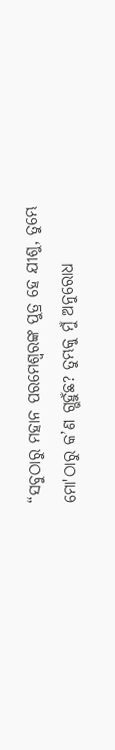“ସବୁଠାରୁ ମହାନ ପରମେଶ୍ୱରଙ୍କ ପୁତ୍ର ହେ ଯୀଶୁ, ତୁମ୍ଭେ ମୋ'ଠାରୁ କ’ଣ ଗ୍ଭହୁଁଛ? ତୁମ୍ଭକୁ ମୁଁ ଅନୁରୋଧ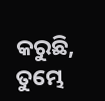କରୁଛି, ତୁମ୍ଭେ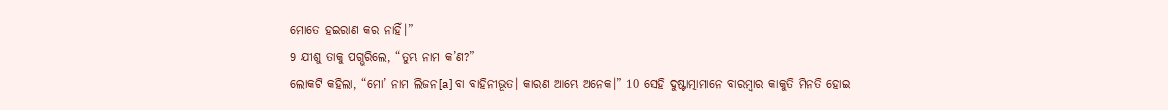ମୋତେ ହଇରାଣ କର ନାହିଁ।”
9 ଯୀଶୁ ତାକୁ ପଗ୍ଭରିଲେ, “ତୁମ୍ଭ ନାମ କ’ଣ?”
ଲୋକଟି କହିଲା, “ମୋ’ ନାମ ଲିଜନ[a] ବା ବାହିନୀଭୂତ। କାରଣ ଆମ୍ଭେ ଅନେକ।” 10 ସେହି ଦୁଷ୍ଟାତ୍ମାମାନେ ବାରମ୍ବାର କାକୁତି ମିନତି ହୋଇ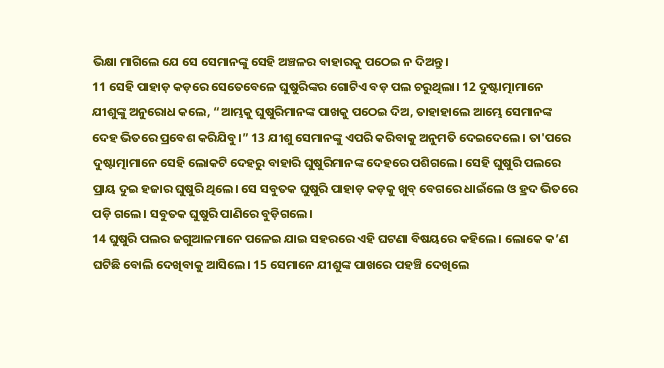ଭିକ୍ଷା ମାଗିଲେ ଯେ ସେ ସେମାନଙ୍କୁ ସେହି ଅଞ୍ଚଳର ବାହାରକୁ ପଠେଇ ନ ଦିଅନ୍ତୁ।
11 ସେହି ପାହାଡ଼ କଡ଼ରେ ସେତେବେଳେ ଘୁଷୁରିଙ୍କର ଗୋଟିଏ ବଡ଼ ପଲ ଚରୁଥିଲା। 12 ଦୁଷ୍ଟାତ୍ମାମାନେ ଯୀଶୁଙ୍କୁ ଅନୁରୋଧ କଲେ, “ଆମ୍ଭକୁ ଘୁଷୁରିମାନଙ୍କ ପାଖକୁ ପଠେଇ ଦିଅ, ତାହାହାଲେ ଆମ୍ଭେ ସେମାନଙ୍କ ଦେହ ଭିତରେ ପ୍ରବେଶ କରିଯିବୁ।” 13 ଯୀଶୁ ସେମାନଙ୍କୁ ଏପରି କରିବାକୁ ଅନୁମତି ଦେଇଦେଲେ। ତା'ପରେ ଦୁଷ୍ଟାତ୍ମାମାନେ ସେହି ଲୋକଟି ଦେହରୁ ବାହାରି ଘୁଷୁରିମାନଙ୍କ ଦେହରେ ପଶିଗଲେ। ସେହି ଘୁଷୁରି ପଲରେ ପ୍ରାୟ ଦୁଇ ହଜାର ଘୁଷୁରି ଥିଲେ। ସେ ସବୁତକ ଘୁଷୁରି ପାହାଡ଼ କଡ଼କୁ ଖୁବ୍ ବେଗରେ ଧାଇଁଲେ ଓ ହ୍ରଦ ଭିତରେ ପଡ଼ି ଗଲେ। ସବୁତକ ଘୁଷୁରି ପାଣିରେ ବୁଡ଼ିଗଲେ।
14 ଘୁଷୁରି ପଲର ଜଗୁଆଳମାନେ ପଳେଇ ଯାଇ ସହରରେ ଏହି ଘଟଣା ବିଷୟରେ କହିଲେ। ଲୋକେ କ’ଣ ଘଟିଛି ବୋଲି ଦେଖିବାକୁ ଆସିଲେ। 15 ସେମାନେ ଯୀଶୁଙ୍କ ପାଖରେ ପହଞ୍ଚି ଦେଖିଲେ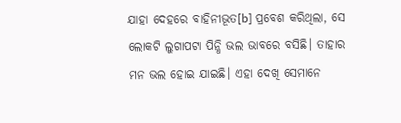ଯାହା ଦେହରେ ବାହିନୀଭୂତ[b] ପ୍ରବେଶ କରିଥିଲା, ସେ ଲୋକଟି ଲୁଗାପଟା ପିନ୍ଧି ଭଲ ଭାବରେ ବସିଛି। ତାହାର ମନ ଭଲ ହୋଇ ଯାଇଛି। ଏହା ଦେଖି ସେମାନେ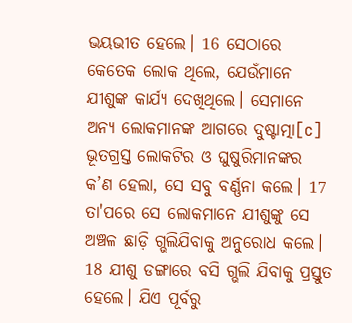ଭୟଭୀତ ହେଲେ। 16 ସେଠାରେ କେତେକ ଲୋକ ଥିଲେ, ଯେଉଁମାନେ ଯୀଶୁଙ୍କ କାର୍ଯ୍ୟ ଦେଖିଥିଲେ। ସେମାନେ ଅନ୍ୟ ଲୋକମାନଙ୍କ ଆଗରେ ଦୁଷ୍ଟାତ୍ମା[c] ଭୂତଗ୍ରସ୍ତ ଲୋକଟିର ଓ ଘୁଷୁରିମାନଙ୍କର କ’ଣ ହେଲା, ସେ ସବୁ ବର୍ଣ୍ଣନା କଲେ। 17 ତା'ପରେ ସେ ଲୋକମାନେ ଯୀଶୁଙ୍କୁ ସେ ଅଞ୍ଚଳ ଛାଡ଼ି ଗ୍ଭଲିଯିବାକୁ ଅନୁରୋଧ କଲେ।
18 ଯୀଶୁ ଡଙ୍ଗାରେ ବସି ଗ୍ଭଲି ଯିବାକୁ ପ୍ରସ୍ତୁତ ହେଲେ। ଯିଏ ପୂର୍ବରୁ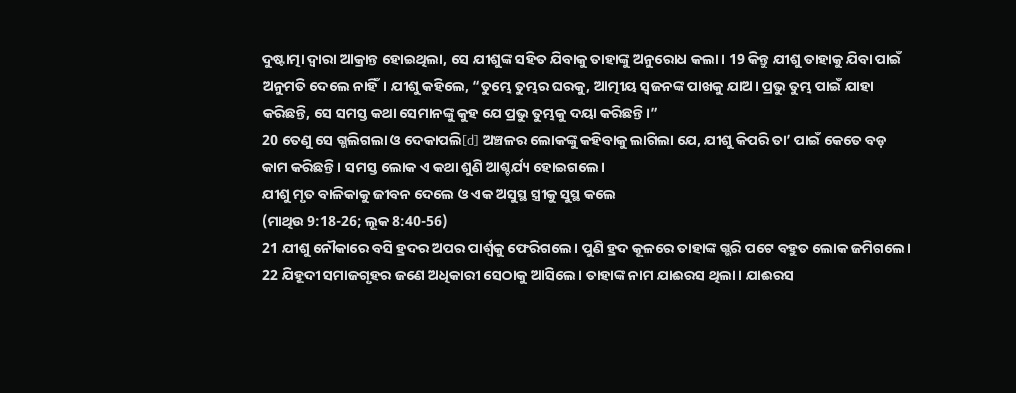ଦୁଷ୍ଟାତ୍ମା ଦ୍ୱାରା ଆକ୍ରାନ୍ତ ହୋଇଥିଲା, ସେ ଯୀଶୁଙ୍କ ସହିତ ଯିବାକୁ ତାହାଙ୍କୁ ଅନୁରୋଧ କଲା। 19 କିନ୍ତୁ ଯୀଶୁ ତାହାକୁ ଯିବା ପାଇଁ ଅନୁମତି ଦେଲେ ନାହିଁ। ଯୀଶୁ କହିଲେ, “ତୁମ୍ଭେ ତୁମ୍ଭର ଘରକୁ, ଆତ୍ମୀୟ ସ୍ୱଜନଙ୍କ ପାଖକୁ ଯାଅ। ପ୍ରଭୁ ତୁମ୍ଭ ପାଇଁ ଯାହା କରିଛନ୍ତି, ସେ ସମସ୍ତ କଥା ସେମାନଙ୍କୁ କୁହ ଯେ ପ୍ରଭୁ ତୁମ୍ଭକୁ ଦୟା କରିଛନ୍ତି।”
20 ତେଣୁ ସେ ଗ୍ଭଲିଗଲା ଓ ଦେକାପଲି[d] ଅଞ୍ଚଳର ଲୋକଙ୍କୁ କହିବାକୁ ଲାଗିଲା ଯେ, ଯୀଶୁ କିପରି ତା’ ପାଇଁ କେତେ ବଡ଼ କାମ କରିଛନ୍ତି। ସମସ୍ତ ଲୋକ ଏ କଥା ଶୁଣି ଆଶ୍ଚର୍ଯ୍ୟ ହୋଇଗଲେ।
ଯୀଶୁ ମୃତ ବାଳିକାକୁ ଜୀବନ ଦେଲେ ଓ ଏକ ଅସୁସ୍ଥ ସ୍ତ୍ରୀକୁ ସୁସ୍ଥ କଲେ
(ମାଥିଉ 9:18-26; ଲୂକ 8:40-56)
21 ଯୀଶୁ ନୌକାରେ ବସି ହ୍ରଦର ଅପର ପାର୍ଶ୍ୱକୁ ଫେରିଗଲେ। ପୁଣି ହ୍ରଦ କୂଳରେ ତାହାଙ୍କ ଗ୍ଭରି ପଟେ ବହୁତ ଲୋକ ଜମିଗଲେ। 22 ଯିହୂଦୀ ସମାଜଗୃହର ଜଣେ ଅଧିକାରୀ ସେଠାକୁ ଆସିଲେ। ତାହାଙ୍କ ନାମ ଯାଈରସ ଥିଲା। ଯାଈରସ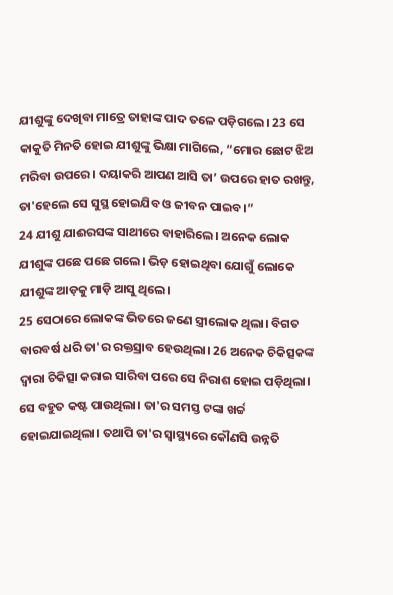ଯୀଶୁଙ୍କୁ ଦେଖିବା ମାତ୍ରେ ତାହାଙ୍କ ପାଦ ତଳେ ପଡ଼ିଗଲେ। 23 ସେ କାକୁତି ମିନତି ହୋଇ ଯୀଶୁଙ୍କୁ ଭିକ୍ଷା ମାଗିଲେ, “ମୋର ଛୋଟ ଝିଅ ମରିବା ଉପରେ। ଦୟାକରି ଆପଣ ଆସି ତା’ ଉପରେ ହାତ ରଖନ୍ତୁ, ତା'ହେଲେ ସେ ସୁସ୍ଥ ହୋଇଯିବ ଓ ଜୀବନ ପାଇବ।”
24 ଯୀଶୁ ଯାଈରସଙ୍କ ସାଥୀରେ ବାହାରିଲେ। ଅନେକ ଲୋକ ଯୀଶୁଙ୍କ ପଛେ ପଛେ ଗଲେ। ଭିଡ଼ ହୋଇଥିବା ଯୋଗୁଁ ଲୋକେ ଯୀଶୁଙ୍କ ଆଡ଼କୁ ମାଡ଼ି ଆସୁ ଥିଲେ।
25 ସେଠାରେ ଲୋକଙ୍କ ଭିତରେ ଜଣେ ସ୍ତ୍ରୀଲୋକ ଥିଲା। ବିଗତ ବାରବର୍ଷ ଧରି ତା'ର ରକ୍ତସ୍ରାବ ହେଉଥିଲା। 26 ଅନେକ ଚିକିତ୍ସକଙ୍କ ଦ୍ୱାରା ଚିକିତ୍ସା କରାଇ ସାରିବା ପରେ ସେ ନିରାଶ ହୋଇ ପଡ଼ିଥିଲା। ସେ ବହୁତ କଷ୍ଟ ପାଉଥିଲା। ତା'ର ସମସ୍ତ ଟଙ୍କା ଖର୍ଚ୍ଚ ହୋଇଯାଇଥିଲା। ତଥାପି ତା'ର ସ୍ୱାସ୍ଥ୍ୟରେ କୌଣସି ଉନ୍ନତି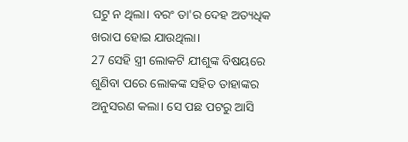ଘଟୁ ନ ଥିଲା। ବରଂ ତା'ର ଦେହ ଅତ୍ୟଧିକ ଖରାପ ହୋଇ ଯାଉଥିଲା।
27 ସେହି ସ୍ତ୍ରୀ ଲୋକଟି ଯୀଶୁଙ୍କ ବିଷୟରେ ଶୁଣିବା ପରେ ଲୋକଙ୍କ ସହିତ ତାହାଙ୍କର ଅନୁସରଣ କଲା। ସେ ପଛ ପଟରୁ ଆସି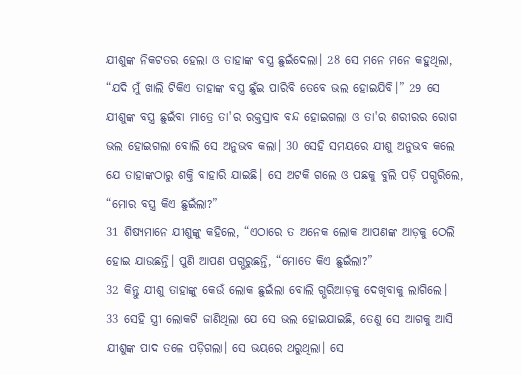ଯୀଶୁଙ୍କ ନିକଟତର ହେଲା ଓ ତାହାଙ୍କ ବସ୍ତ୍ର ଛୁଇଁଦେଲା। 28 ସେ ମନେ ମନେ କହୁଥିଲା, “ଯଦି ମୁଁ ଖାଲି ଟିକିଏ ତାହାଙ୍କ ବସ୍ତ୍ର ଛୁଁଇ ପାରିବି ତେବେ ଭଲ ହୋଇଯିବି।” 29 ସେ ଯୀଶୁଙ୍କ ବସ୍ତ୍ର ଛୁଇଁବା ମାତ୍ରେ ତା'ର ରକ୍ତସ୍ରାବ ବନ୍ଦ ହୋଇଗଲା ଓ ତା'ର ଶରୀରର ରୋଗ ଭଲ ହୋଇଗଲା ବୋଲି ସେ ଅନୁଭବ କଲା। 30 ସେହି ସମୟରେ ଯୀଶୁ ଅନୁଭବ କଲେ ଯେ ତାହାଙ୍କଠାରୁ ଶକ୍ତି ବାହାରି ଯାଇଛି। ସେ ଅଟକି ଗଲେ ଓ ପଛକୁ ବୁଲି ପଡ଼ି ପଗ୍ଭରିଲେ, “ମୋର ବସ୍ତ୍ର କିଏ ଛୁଇଁଲା?”
31 ଶିଷ୍ୟମାନେ ଯୀଶୁଙ୍କୁ କହିଲେ, “ଏଠାରେ ତ ଅନେକ ଲୋକ ଆପଣଙ୍କ ଆଡ଼କୁ ଠେଲି ହୋଇ ଯାଉଛନ୍ତି। ପୁଣି ଆପଣ ପଗ୍ଭରୁଛନ୍ତି, “ମୋତେ କିଏ ଛୁଇଁଲା?”
32 କିନ୍ତୁ ଯୀଶୁ ତାହାଙ୍କୁ କେଉଁ ଲୋକ ଛୁଇଁଲା ବୋଲି ଗ୍ଭରିଆଡ଼କୁ ଦେଖିବାକୁ ଲାଗିଲେ। 33 ସେହି ସ୍ତ୍ରୀ ଲୋକଟି ଜାଣିଥିଲା ଯେ ସେ ଭଲ ହୋଇଯାଇଛି, ତେଣୁ ସେ ଆଗକୁ ଆସି ଯୀଶୁଙ୍କ ପାଦ ତଳେ ପଡ଼ିଗଲା। ସେ ଭୟରେ ଥରୁଥିଲା। ସେ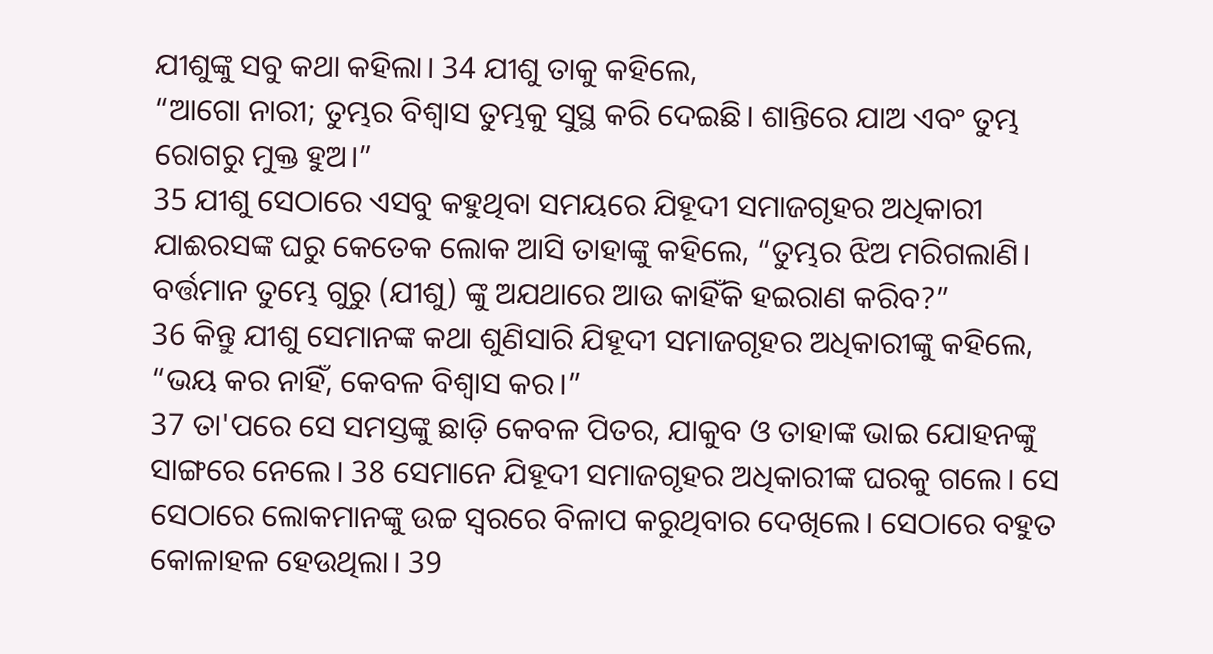ଯୀଶୁଙ୍କୁ ସବୁ କଥା କହିଲା। 34 ଯୀଶୁ ତାକୁ କହିଲେ,
“ଆଗୋ ନାରୀ; ତୁମ୍ଭର ବିଶ୍ୱାସ ତୁମ୍ଭକୁ ସୁସ୍ଥ କରି ଦେଇଛି। ଶାନ୍ତିରେ ଯାଅ ଏବଂ ତୁମ୍ଭ ରୋଗରୁ ମୁକ୍ତ ହୁଅ।”
35 ଯୀଶୁ ସେଠାରେ ଏସବୁ କହୁଥିବା ସମୟରେ ଯିହୂଦୀ ସମାଜଗୃହର ଅଧିକାରୀ ଯାଈରସଙ୍କ ଘରୁ କେତେକ ଲୋକ ଆସି ତାହାଙ୍କୁ କହିଲେ, “ତୁମ୍ଭର ଝିଅ ମରିଗଲାଣି। ବର୍ତ୍ତମାନ ତୁମ୍ଭେ ଗୁରୁ (ଯୀଶୁ) ଙ୍କୁ ଅଯଥାରେ ଆଉ କାହିଁକି ହଇରାଣ କରିବ?”
36 କିନ୍ତୁ ଯୀଶୁ ସେମାନଙ୍କ କଥା ଶୁଣିସାରି ଯିହୂଦୀ ସମାଜଗୃହର ଅଧିକାରୀଙ୍କୁ କହିଲେ, “ଭୟ କର ନାହିଁ, କେବଳ ବିଶ୍ୱାସ କର।”
37 ତା'ପରେ ସେ ସମସ୍ତଙ୍କୁ ଛାଡ଼ି କେବଳ ପିତର, ଯାକୁବ ଓ ତାହାଙ୍କ ଭାଇ ଯୋହନଙ୍କୁ ସାଙ୍ଗରେ ନେଲେ। 38 ସେମାନେ ଯିହୂଦୀ ସମାଜଗୃହର ଅଧିକାରୀଙ୍କ ଘରକୁ ଗଲେ। ସେ ସେଠାରେ ଲୋକମାନଙ୍କୁ ଉଚ୍ଚ ସ୍ୱରରେ ବିଳାପ କରୁଥିବାର ଦେଖିଲେ। ସେଠାରେ ବହୁତ କୋଳାହଳ ହେଉଥିଲା। 39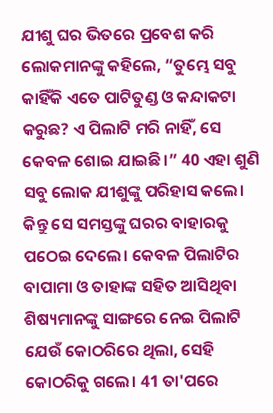ଯୀଶୁ ଘର ଭିତରେ ପ୍ରବେଶ କରି ଲୋକମାନଙ୍କୁ କହିଲେ, “ତୁମ୍ଭେ ସବୁ କାହିଁକି ଏତେ ପାଟିତୁଣ୍ଡ ଓ କନ୍ଦାକଟା କରୁଛ? ଏ ପିଲାଟି ମରି ନାହିଁ, ସେ କେବଳ ଶୋଇ ଯାଇଛି।” 40 ଏହା ଶୁଣି ସବୁ ଲୋକ ଯୀଶୁଙ୍କୁ ପରିହାସ କଲେ।
କିନ୍ତୁ ସେ ସମସ୍ତଙ୍କୁ ଘରର ବାହାରକୁ ପଠେଇ ଦେଲେ। କେବଳ ପିଲାଟିର ବାପାମା ଓ ତାହାଙ୍କ ସହିତ ଆସିଥିବା ଶିଷ୍ୟମାନଙ୍କୁ ସାଙ୍ଗରେ ନେଇ ପିଲାଟି ଯେଉଁ କୋଠରିରେ ଥିଲା, ସେହି କୋଠରିକୁ ଗଲେ। 41 ତା'ପରେ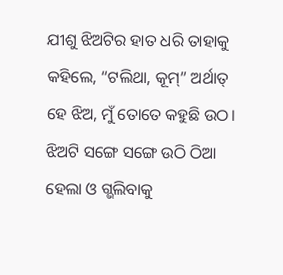ଯୀଶୁ ଝିଅଟିର ହାତ ଧରି ତାହାକୁ କହିଲେ, “ଟଲିଥା, କୂମ୍” ଅର୍ଥାତ୍ ହେ ଝିଅ, ମୁଁ ତୋତେ କହୁଛି ଉଠ। ଝିଅଟି ସଙ୍ଗେ ସଙ୍ଗେ ଉଠି ଠିଆ ହେଲା ଓ ଗ୍ଭଲିବାକୁ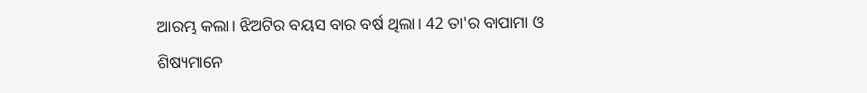ଆରମ୍ଭ କଲା। ଝିଅଟିର ବୟସ ବାର ବର୍ଷ ଥିଲା। 42 ତା'ର ବାପାମା ଓ ଶିଷ୍ୟମାନେ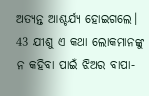ଅତ୍ୟନ୍ତ ଆଶ୍ଚର୍ଯ୍ୟ ହୋଇଗଲେ। 43 ଯୀଶୁ ଏ କଥା ଲୋକମାନଙ୍କୁ ନ କହିବା ପାଇଁ ଝିଅର ବାପା-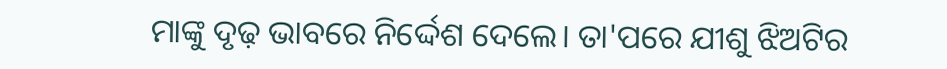ମାଙ୍କୁ ଦୃଢ଼ ଭାବରେ ନିର୍ଦ୍ଦେଶ ଦେଲେ। ତା'ପରେ ଯୀଶୁ ଝିଅଟିର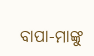ବାପା-ମାଙ୍କୁ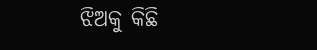ଝିଅକୁ କିଛି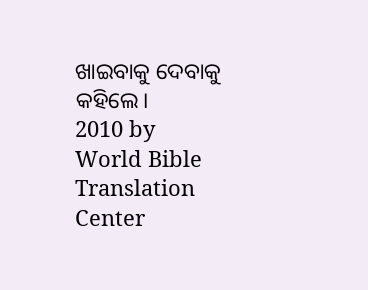ଖାଇବାକୁ ଦେବାକୁ କହିଲେ।
2010 by World Bible Translation Center